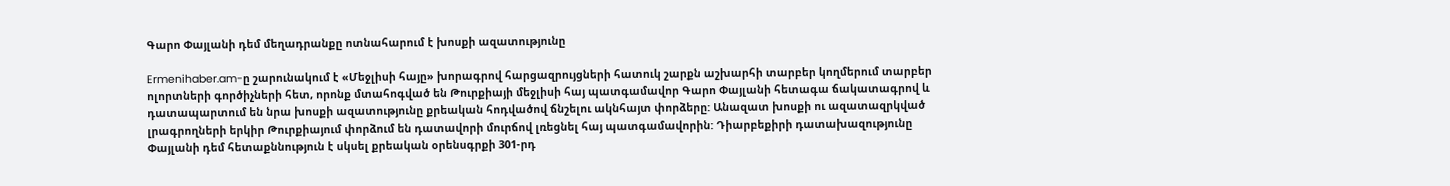Գարո Փայլանի դեմ մեղադրանքը ոտնահարում է խոսքի ազատությունը

Ermenihaber.am-ը շարունակում է «Մեջլիսի հայը» խորագրով հարցազրույցների հատուկ շարքն աշխարհի տարբեր կողմերում տարբեր ոլորտների գործիչների հետ, որոնք մտահոգված են Թուրքիայի մեջլիսի հայ պատգամավոր Գարո Փայլանի հետագա ճակատագրով և դատապարտում են նրա խոսքի ազատությունը քրեական հոդվածով ճնշելու ակնհայտ փորձերը: Անազատ խոսքի ու ազատազրկված լրագրողների երկիր Թուրքիայում փորձում են դատավորի մուրճով լռեցնել հայ պատգամավորին: Դիարբեքիրի դատախազությունը Փայլանի դեմ հետաքննություն է սկսել քրեական օրենսգրքի 301-րդ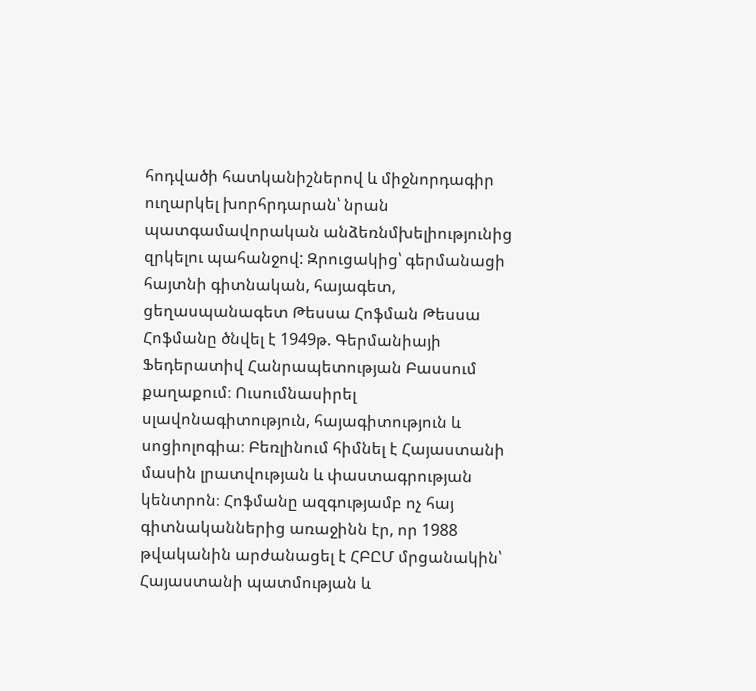հոդվածի հատկանիշներով և միջնորդագիր ուղարկել խորհրդարան՝ նրան պատգամավորական անձեռնմխելիությունից զրկելու պահանջով: Զրուցակից՝ գերմանացի հայտնի գիտնական, հայագետ, ցեղասպանագետ Թեսսա Հոֆման Թեսսա Հոֆմանը ծնվել է 1949թ. Գերմանիայի Ֆեդերատիվ Հանրապետության Բասսում քաղաքում։ Ուսումնասիրել սլավոնագիտություն, հայագիտություն և սոցիոլոգիա։ Բեռլինում հիմնել է Հայաստանի մասին լրատվության և փաստագրության կենտրոն։ Հոֆմանը ազգությամբ ոչ հայ գիտնականներից առաջինն էր, որ 1988 թվականին արժանացել է ՀԲԸՄ մրցանակին՝ Հայաստանի պատմության և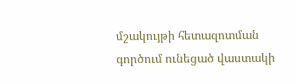մշակույթի հետազոտման գործում ունեցած վաստակի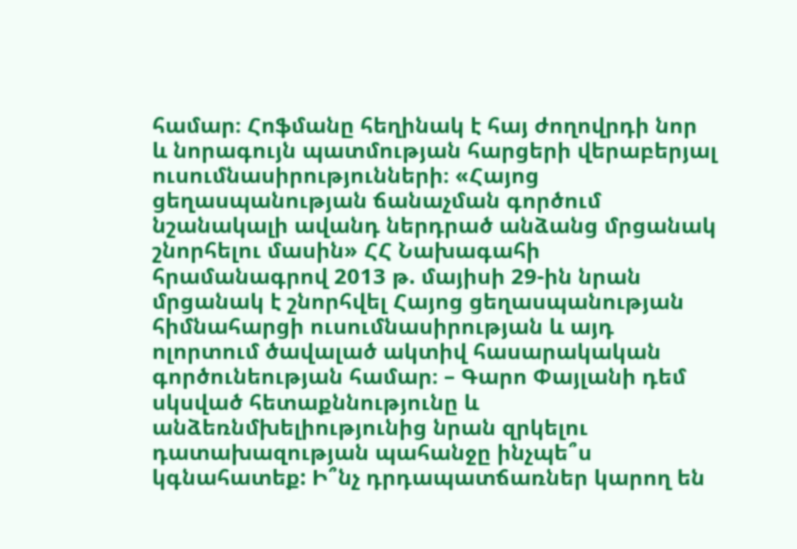համար։ Հոֆմանը հեղինակ է հայ ժողովրդի նոր և նորագույն պատմության հարցերի վերաբերյալ ուսումնասիրությունների։ «Հայոց ցեղասպանության ճանաչման գործում նշանակալի ավանդ ներդրած անձանց մրցանակ շնորհելու մասին» ՀՀ Նախագահի հրամանագրով 2013 թ. մայիսի 29-ին նրան մրցանակ է շնորհվել Հայոց ցեղասպանության հիմնահարցի ուսումնասիրության և այդ ոլորտում ծավալած ակտիվ հասարակական գործունեության համար։ – Գարո Փայլանի դեմ սկսված հետաքննությունը և անձեռնմխելիությունից նրան զրկելու դատախազության պահանջը ինչպե՞ս կգնահատեք: Ի՞նչ դրդապատճառներ կարող են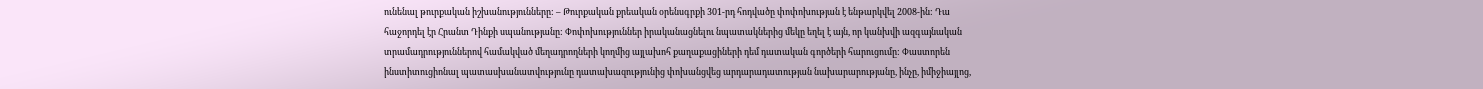ունենալ թուրքական իշխանությունները: – Թուրքական քրեական օրենսգրքի 301-րդ հոդվածը փոփոխության է ենթարկվել 2008-ին: Դա հաջորդել էր Հրանտ Դինքի սպանությանը: Փոփոխություններ իրականացնելու նպատակներից մեկը եղել է այն, որ կանխվի ազգայնական տրամադրություններով համակված մեղադրողների կողմից այլախոհ քաղաքացիների դեմ դատական գործերի հարուցումը: Փաստորեն ինստիտուցիոնալ պատասխանատվությունը դատախազությունից փոխանցվեց արդարադատության նախարարությանը, ինչը, իմիջիայլոց,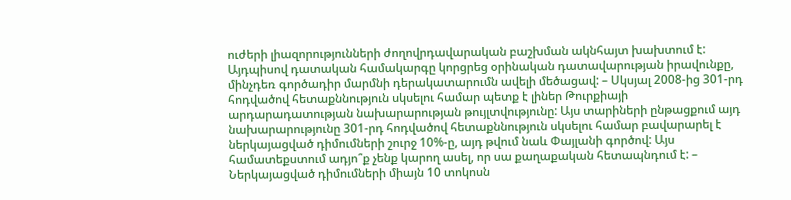ուժերի լիազորությունների ժողովրդավարական բաշխման ակնհայտ խախտում է: Այդպիսով դատական համակարգը կորցրեց օրինական դատավարության իրավունքը, մինչդեռ գործադիր մարմնի դերակատարումն ավելի մեծացավ: – Սկսյալ 2008-ից 301-րդ հոդվածով հետաքննություն սկսելու համար պետք է լիներ Թուրքիայի արդարադատության նախարարության թույլտվությունը: Այս տարիների ընթացքում այդ նախարարությունը 301-րդ հոդվածով հետաքննություն սկսելու համար բավարարել է ներկայացված դիմումների շուրջ 10%-ը, այդ թվում նաև Փայլանի գործով: Այս համատեքստում ադյո՞ք չենք կարող ասել, որ սա քաղաքական հետապնդում է: – Ներկայացված դիմումների միայն 10 տոկոսն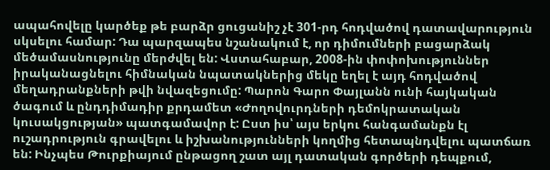ապահովելը կարծեք թե բարձր ցուցանիշ չէ 301-րդ հոդվածով դատավարություն սկսելու համար: Դա պարզապես նշանակում է, որ դիմումների բացարձակ մեծամասնությունը մերժվել են: Վստահաբար, 2008-ին փոփոխություններ իրականացնելու հիմնական նպատակներից մեկը եղել է այդ հոդվածով մեղադրանքների թվի նվազեցումը: Պարոն Գարո Փայլանն ունի հայկական ծագում և ընդդիմադիր քրդամետ «Ժողովուրդների դեմոկրատական կուսակցության» պատգամավոր է: Ըստ իս՝ այս երկու հանգամանքն էլ ուշադրություն գրավելու և իշխանությունների կողմից հետապնդվելու պատճառ են: Ինչպես Թուրքիայում ընթացող շատ այլ դատական գործերի դեպքում,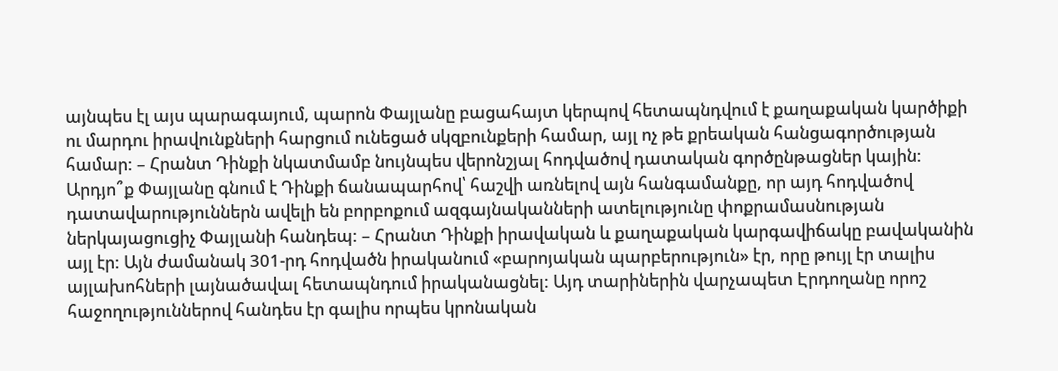այնպես էլ այս պարագայում, պարոն Փայլանը բացահայտ կերպով հետապնդվում է քաղաքական կարծիքի ու մարդու իրավունքների հարցում ունեցած սկզբունքերի համար, այլ ոչ թե քրեական հանցագործության համար: – Հրանտ Դինքի նկատմամբ նույնպես վերոնշյալ հոդվածով դատական գործընթացներ կային: Արդյո՞ք Փայլանը գնում է Դինքի ճանապարհով՝ հաշվի առնելով այն հանգամանքը, որ այդ հոդվածով դատավարություններն ավելի են բորբոքում ազգայնականների ատելությունը փոքրամասնության ներկայացուցիչ Փայլանի հանդեպ: – Հրանտ Դինքի իրավական և քաղաքական կարգավիճակը բավականին այլ էր: Այն ժամանակ 301-րդ հոդվածն իրականում «բարոյական պարբերություն» էր, որը թույլ էր տալիս այլախոհների լայնածավալ հետապնդում իրականացնել: Այդ տարիներին վարչապետ Էրդողանը որոշ հաջողություններով հանդես էր գալիս որպես կրոնական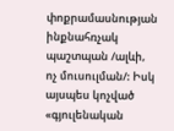փոքրամասնության ինքնահռչակ պաշտպան /ալևի, ոչ մուսուլման/: Իսկ այսպես կոչված «գյուլենական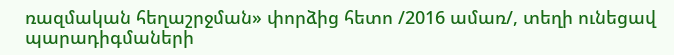ռազմական հեղաշրջման» փորձից հետո /2016 ամառ/, տեղի ունեցավ պարադիգմաների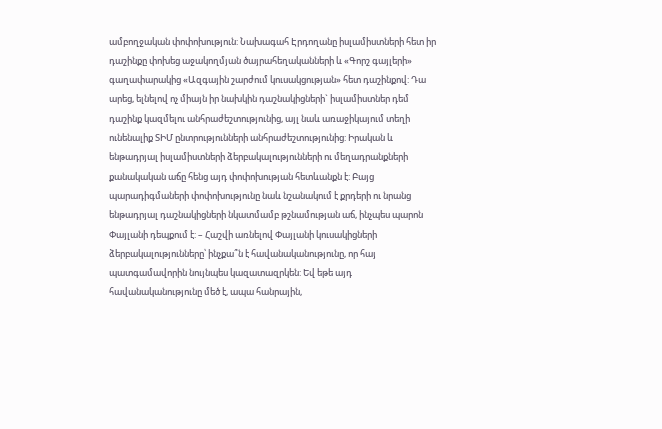ամբողջական փոփոխություն: Նախագահ Էրդողանը իսլամիստների հետ իր դաշինքը փոխեց աջակողմյան ծայրահեղականների և «Գորշ գայլերի» գաղափարակից «Ազգային շարժում կուսակցության» հետ դաշինքով: Դա արեց, ելնելով ոչ միայն իր նախկին դաշնակիցների` իսլամիստներ դեմ դաշինք կազմելու անհրաժեշտությունից, այլ նաև առաջիկայում տեղի ունենալիք ՏԻՄ ընտրությունների անհրաժեշտությունից: Իրական և ենթադրյալ իսլամիստների ձերբակալությունների ու մեղադրանքների քանակական աճը հենց այդ փոփոխության հետևանքն է: Բայց պարադիգմաների փոփոխությունը նաև նշանակում է քրդերի ու նրանց ենթադրյալ դաշնակիցների նկատմամբ թշնամության աճ, ինչպես պարոն Փայլանի դեպքում է: – Հաշվի առնելով Փայլանի կուսակիցների ձերբակալությունները՝ ինչքա՞ն է հավանականությունը, որ հայ պատգամավորին նույնպես կազատազրկեն: Եվ եթե այդ հավանականությունը մեծ է, ապա հանրային,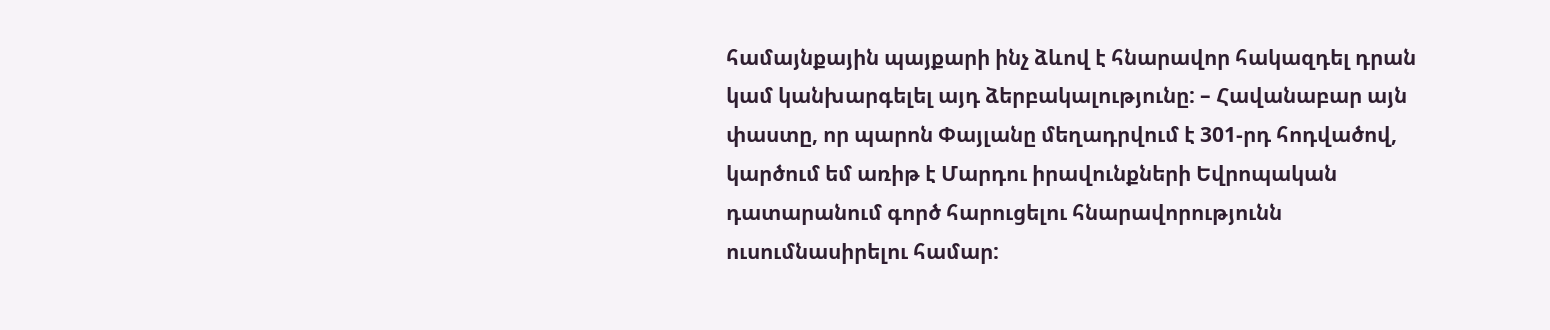համայնքային պայքարի ինչ ձևով է հնարավոր հակազդել դրան կամ կանխարգելել այդ ձերբակալությունը: – Հավանաբար այն փաստը, որ պարոն Փայլանը մեղադրվում է 301-րդ հոդվածով, կարծում եմ առիթ է Մարդու իրավունքների Եվրոպական դատարանում գործ հարուցելու հնարավորությունն ուսումնասիրելու համար: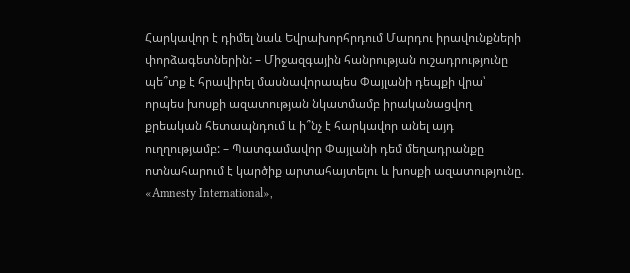Հարկավոր է դիմել նաև Եվրախորհրդում Մարդու իրավունքների փորձագետներին: – Միջազգային հանրության ուշադրությունը պե՞տք է հրավիրել մասնավորապես Փայլանի դեպքի վրա՝ որպես խոսքի ազատության նկատմամբ իրականացվող քրեական հետապնդում և ի՞նչ է հարկավոր անել այդ ուղղությամբ: – Պատգամավոր Փայլանի դեմ մեղադրանքը ոտնահարում է կարծիք արտահայտելու և խոսքի ազատությունը. «Amnesty International»,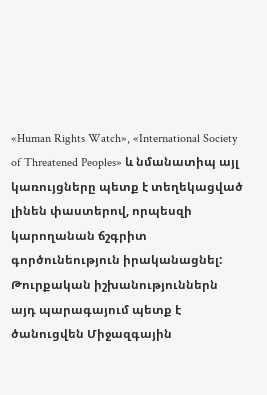«Human Rights Watch», «International Society of Threatened Peoples» և նմանատիպ այլ կառույցները պետք է տեղեկացված լինեն փաստերով, որպեսզի կարողանան ճշգրիտ գործունեություն իրականացնել: Թուրքական իշխանություններն այդ պարագայում պետք է ծանուցվեն Միջազգային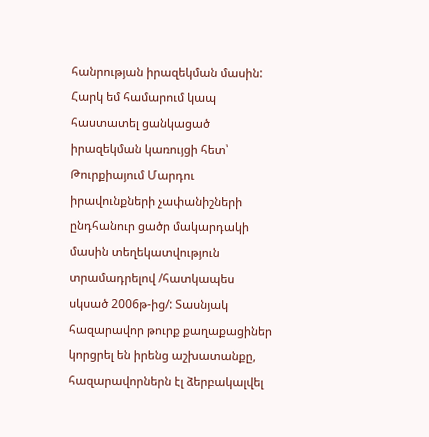հանրության իրազեկման մասին: Հարկ եմ համարում կապ հաստատել ցանկացած իրազեկման կառույցի հետ՝ Թուրքիայում Մարդու իրավունքների չափանիշների ընդհանուր ցածր մակարդակի մասին տեղեկատվություն տրամադրելով /հատկապես սկսած 2006թ-ից/: Տասնյակ հազարավոր թուրք քաղաքացիներ կորցրել են իրենց աշխատանքը, հազարավորներն էլ ձերբակալվել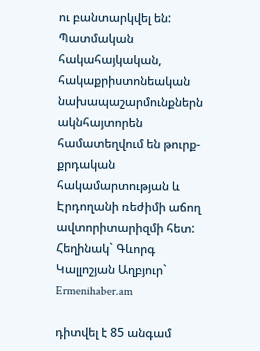ու բանտարկվել են: Պատմական հակահայկական, հակաքրիստոնեական նախապաշարմունքներն ակնհայտորեն համատեղվում են թուրք-քրդական հակամարտության և Էրդողանի ռեժիմի աճող ավտորիտարիզմի հետ: Հեղինակ` Գևորգ Կալլոշյան Աղբյուր` Ermenihaber.am

դիտվել է 85 անգամ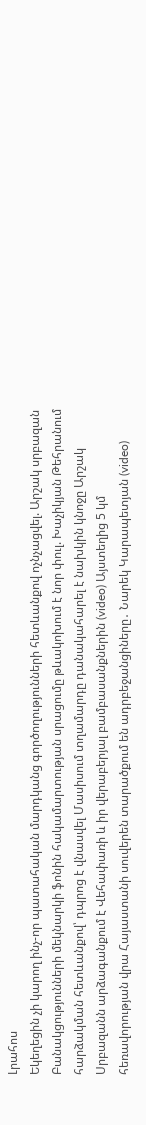Լրահոս
Եկեղեցին չի կարող ինչ-որ պատահական մարդկանց գործողությունների հետևանքով ոչնչացվել. Արշակ սրբազան Բանակցությունների մեկնարկի ֆոնին հակամարտության սրացումը թևակոխում է նոր փուլ. Խաչիկյան Թեհրանում հարձակման հետևանքով՝ դպրոց է վնասվել Մասիսում տղամարդը դանակահարել է նախկին կնոջը Արշակ Սրբազանն արձագանքում է Վեհափառի և իր վերաբերյալ բամբասանքներին (video) Այստեղից 5 կմ հեռավորության վրա Հայաստանի սուվերեն տարածքում են ադրբեջանցիները․ Նարեկ Կարապետյան (video)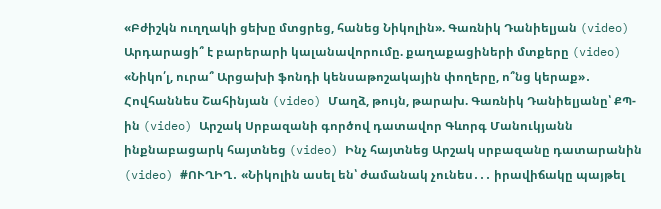«Բժիշկն ուղղակի ցեխը մտցրեց, հանեց Նիկոլին». Գառնիկ Դանիելյան (video) Արդարացի՞ է բարերարի կալանավորումը. քաղաքացիների մտքերը (video) «Նիկո՛լ, ուրա՞ Արցախի ֆոնդի կենսաթոշակային փողերը, ո՞նց կերաք»․ Հովհաննես Շահինյան (video) Մաղձ, թույն, թարախ. Գառնիկ Դանիելյանը՝ ՔՊ-ին (video) Արշակ Սրբազանի գործով դատավոր Գևորգ Մանուկյանն ինքնաբացարկ հայտնեց (video) Ինչ հայտնեց Արշակ սրբազանը դատարանին (video) #ՈՒՂԻՂ․ «Նիկոլին ասել են՝ ժամանակ չունես․․․ իրավիճակը պայթել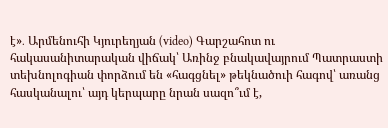է»․ Արմենուհի Կյուրեղյան (video) Գարշահոտ ու հակասանիտարական վիճակ՝ Առինջ բնակավայրում Պատրաստի տեխնոլոգիան փորձում են «հագցնել» թեկնածուի հագով՝ առանց հասկանալու՝ այդ կերպարը նրան սազո՞ւմ է,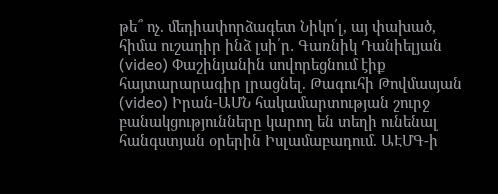թե՞ ոչ. մեդիափորձագետ Նիկո՛լ, այ փախած, հիմա ուշադիր ինձ լսի՛ր․ Գառնիկ Դանիելյան (video) Փաշինյանին սովորեցնում էիք հայտարարագիր լրացնել. Թագուհի Թովմասյան (video) Իրան-ԱՄՆ հակամարտության շուրջ բանակցությունները կարող են տեղի ունենալ հանգստյան օրերին Իսլամաբադում. ԱԷՄԳ-ի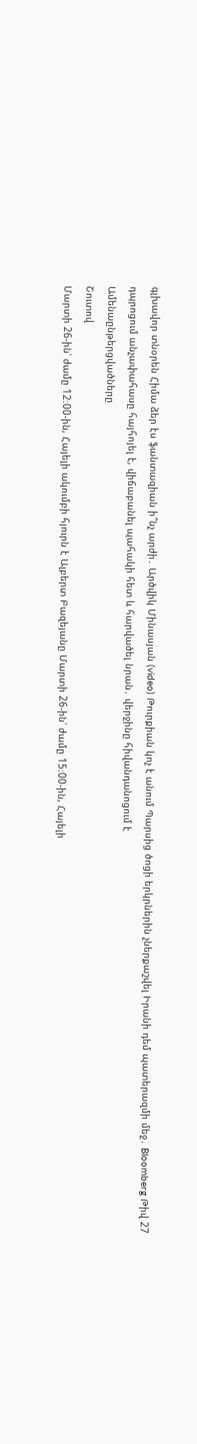գլխավոր տնօրեն Հիմա ձեր էս ֆանտազիան ի՞նչ արժի․ Արծվիկ Մինասյան (video) Թուրքիան կոչ է անում Պարսից ծոցի երկրներին չներքաշվել Իրանի դեմ պատերազմի մեջ․ Bloomberg Թիվ 27 դպրոցում անչափահասը հայհոյել է, վիճաբանել պահակի հետ և հարվածել նրան․ վերջինը հիվանդանոցում է
Ամենաընթերցվածները
Շուտով
Մարտի 26-ին՝ ժամը 12։00-ին, Հայելի ակումբի հյուրն է Ալբերտ Բազեյանը Մարտի 26-ին՝ ժամը 15։00-ին, Հայելի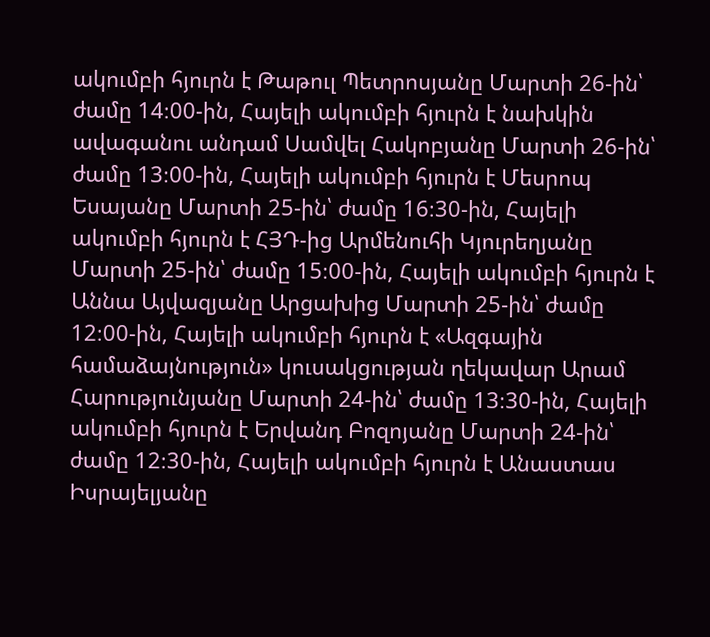ակումբի հյուրն է Թաթուլ Պետրոսյանը Մարտի 26-ին՝ ժամը 14։00-ին, Հայելի ակումբի հյուրն է նախկին ավագանու անդամ Սամվել Հակոբյանը Մարտի 26-ին՝ ժամը 13։00-ին, Հայելի ակումբի հյուրն է Մեսրոպ Եսայանը Մարտի 25-ին՝ ժամը 16։30-ին, Հայելի ակումբի հյուրն է ՀՅԴ-ից Արմենուհի Կյուրեղյանը Մարտի 25-ին՝ ժամը 15։00-ին, Հայելի ակումբի հյուրն է Աննա Այվազյանը Արցախից Մարտի 25-ին՝ ժամը 12։00-ին, Հայելի ակումբի հյուրն է «Ազգային համաձայնություն» կուսակցության ղեկավար Արամ Հարությունյանը Մարտի 24-ին՝ ժամը 13։30-ին, Հայելի ակումբի հյուրն է Երվանդ Բոզոյանը Մարտի 24-ին՝ ժամը 12։30-ին, Հայելի ակումբի հյուրն է Անաստաս Իսրայելյանը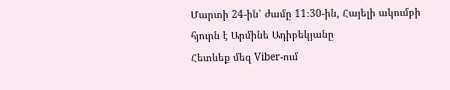Մարտի 24-ին՝ ժամը 11։30-ին, Հայելի ակումբի հյուրն է Արմինե Ադիբեկյանը
Հետևեք մեզ Viber-ում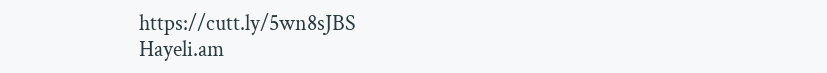https://cutt.ly/5wn8sJBS
Hayeli.am